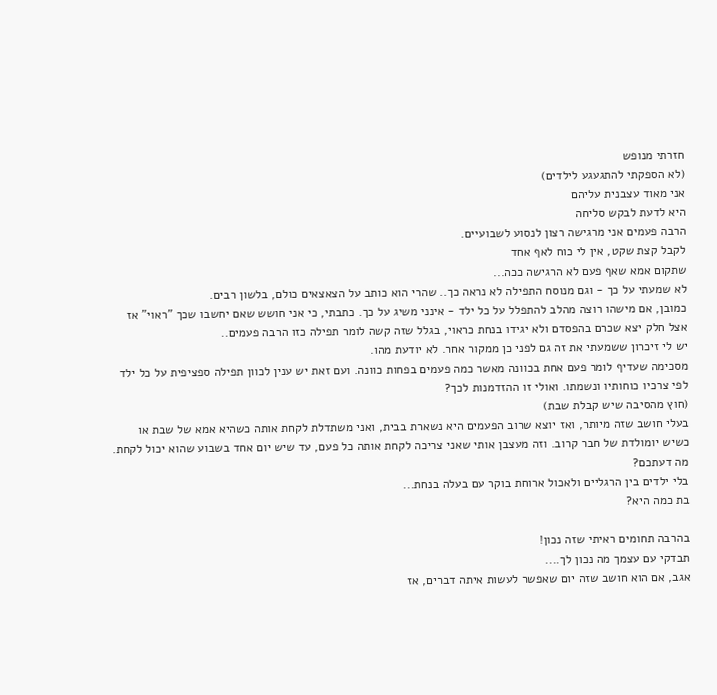חזרתי מנופש
(לא הספקתי להתגעגע לילדים)
אני מאוד עצבנית עליהם
היא לדעת לבקש סליחה
הרבה פעמים אני מרגישה רצון לנסוע לשבועיים.
לקבל קצת שקט, אין לי כוח לאף אחד
שתקום אמא שאף פעם לא הרגישה ככה...
לא שמעתי על כך - וגם מנוסח התפילה לא נראה כך.. שהרי הוא כותב על הצאצאים כולם, בלשון רבים.
כמובן, אם מישהו רוצה מהלב להתפלל על כל ילד - אינני משיג על כך. כתבתי, כי אני חושש שאם יחשבו שכך "ראוי" אז אצל חלק יצא שכרם בהפסדם ולא יגידו בנחת כראוי, בגלל שזה קשה לומר תפילה כזו הרבה פעמים..
יש לי זיכרון ששמעתי את זה גם לפני כן ממקור אחר. לא יודעת מהו.
מסכימה שעדיף לומר פעם אחת בכוונה מאשר כמה פעמים בפחות כוונה. ועם זאת יש ענין לכוון תפילה ספציפית על כל ילד לפי צרכיו כוחותיו ונשמתו. ואולי זו ההזדמנות לכך?
(חוץ מהסיבה שיש קבלת שבת)
בעלי חושב שזה מיותר, ואז יוצא שרוב הפעמים היא נשארת בבית, ואני משתדלת לקחת אותה כשהיא אמא של שבת או כשיש יומולדת של חבר קרוב. וזה מעצבן אותי שאני צריכה לקחת אותה כל פעם, עד שיש יום אחד בשבוע שהוא יכול לקחת.
מה דעתכם?
בלי ילדים בין הרגליים ולאכול ארוחת בוקר עם בעלה בנחת...
בת כמה היא?

בהרבה תחומים ראיתי שזה נכון!
תבדקי עם עצמך מה נכון לך....
אגב, אם הוא חושב שזה יום שאפשר לעשות איתה דברים, אז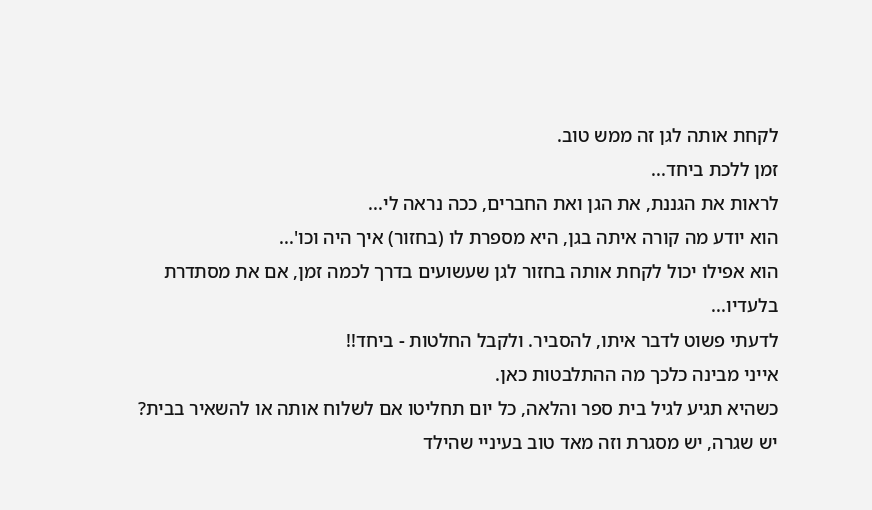לקחת אותה לגן זה ממש טוב.
זמן ללכת ביחד...
לראות את הגננת, את הגן ואת החברים, ככה נראה לי...
הוא יודע מה קורה איתה בגן, היא מספרת לו (בחזור) איך היה וכו'...
הוא אפילו יכול לקחת אותה בחזור לגן שעשועים בדרך לכמה זמן, אם את מסתדרת בלעדיו...
לדעתי פשוט לדבר איתו, להסביר. ולקבל החלטות - ביחד!!
אייני מבינה כלכך מה ההתלבטות כאן.
כשהיא תגיע לגיל בית ספר והלאה, כל יום תחליטו אם לשלוח אותה או להשאיר בבית?
יש שגרה, יש מסגרת וזה מאד טוב בעיניי שהילד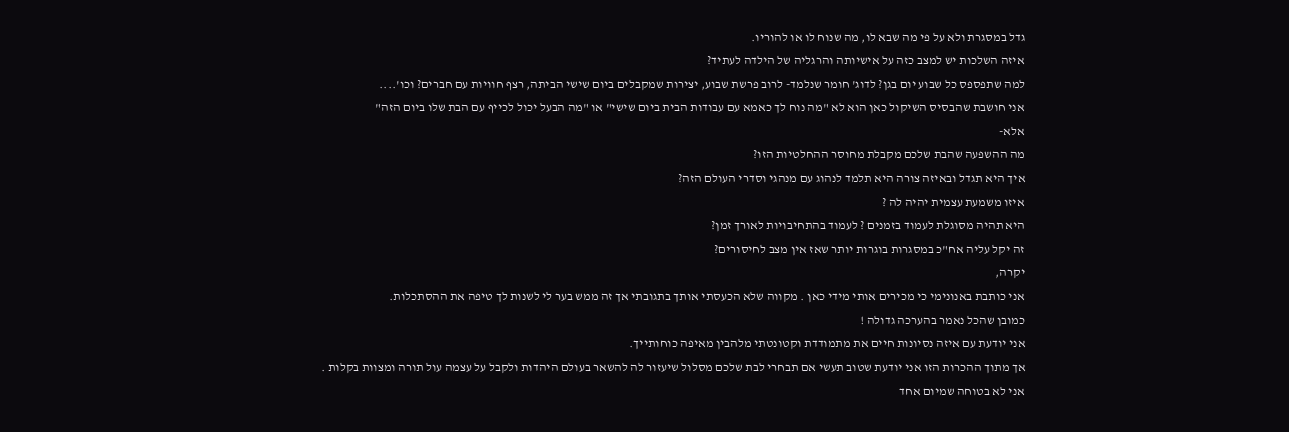גדל במסגרת ולא על פי מה שבא לו, מה שנוח לו או להוריו.
איזה השלכות יש למצב כזה על אישיותה והרגליה של הילדה לעתיד?
למה שתפספס כל שבוע יום בגן? לדוג' חומר שנלמד- לרוב פרשת שבוע, יצירות שמקבלים ביום שישי הביתה, רצף חוויות עם חברים? וכו'....
אני חושבת שהבסיס השיקול כאן הוא לא "מה נוח לך כאמא עם עבודות הבית ביום שישי" או "מה הבעל יכול לכייף עם הבת שלו ביום הזה"
אלא-
מה ההשפעה שהבת שלכם מקבלת מחוסר ההחלטיות הזו?
איך היא תגדל ובאיזה צורה היא תלמד לנהוג עם מנהגי וסדרי העולם הזה?
איזו משמעת עצמית יהיה לה ?
היא תהיה מסוגלת לעמוד בזמנים ? לעמוד בהתחיבויות לאורך זמן?
זה יקל עליה אח"כ במסגרות בוגרות יותר שאז אין מצב לחיסורים?
יקרה,
אני כותבת באנונימי כי מכירים אותי מידי כאן . מקווה שלא הכעסתי אותך בתגובתי אך זה ממש בער לי לשנות לך טיפה את ההסתכלות.
כמובן שהכל נאמר בהערכה גדולה !
אני יודעת עם איזה נסיונות חיים את מתמודדת וקטונטתי מלהבין מאיפה כוחותייך.
אך מתוך ההכרות הזו אני יודעת שטוב תעשי אם תבחרי לבת שלכם מסלול שיעזור לה להשאר בעולם היהדות ולקבל על עצמה עול תורה ומצוות בקלות .
אני לא בטוחה שמיום אחד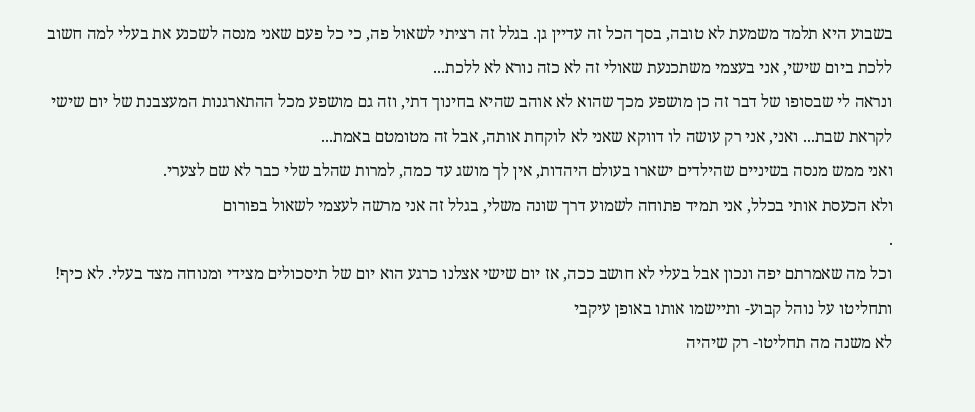בשבוע היא תלמד משמעת לא טובה, בסך הכל זה עדיין גן. בגלל זה רציתי לשאול פה, כי כל פעם שאני מנסה לשכנע את בעלי למה חשוב ללכת ביום שישי, אני בעצמי משתכנעת שאולי זה לא כזה נורא לא ללכת...
ונראה לי שבסופו של דבר זה כן מושפע מכך שהוא לא אוהב שהיא בחינוך דתי, וזה גם מושפע מכל ההתארגנות המעצבנת של יום שישי לקראת שבת... ואני, אני רק עושה לו דווקא שאני לא לוקחת אותה, אבל זה מטומטם באמת...
ואני ממש מנסה בשיניים שהילדים ישארו בעולם היהדות, אין לך מושג עד כמה, למרות שהלב שלי כבר לא שם לצערי.
ולא הכעסת אותי בכלל, אני תמיד פתוחה לשמוע דרך שונה משלי, בגלל זה אני מרשה לעצמי לשאול בפורום
.
וכל מה שאמרתם יפה ונכון אבל בעלי לא חושב ככה, אז יום שישי אצלנו כרגע הוא יום של תיסכולים מצידי ומנוחה מצד בעלי. לא כיף!
ותחליטו על נוהל קבוע- ותיישמו אותו באופן עיקבי
לא משנה מה תחליטו- רק שיהיה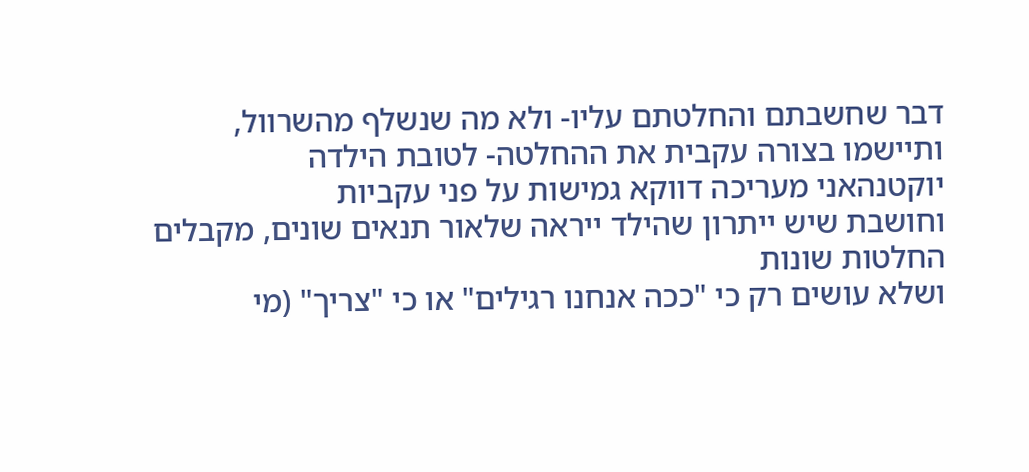דבר שחשבתם והחלטתם עליו- ולא מה שנשלף מהשרוול,
ותיישמו בצורה עקבית את ההחלטה- לטובת הילדה
יוקטנהאני מעריכה דווקא גמישות על פני עקביות
וחושבת שיש ייתרון שהילד ייראה שלאור תנאים שונים, מקבלים החלטות שונות
ושלא עושים רק כי "ככה אנחנו רגילים" או כי "צריך" (מי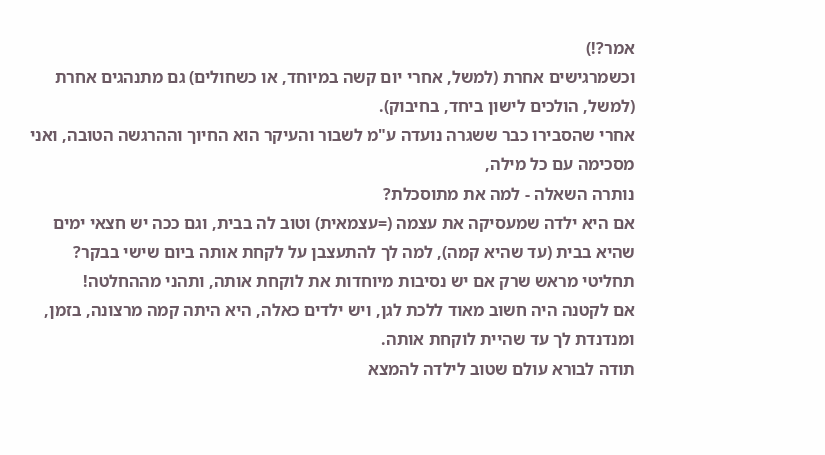אמר?!)
וכשמרגישים אחרת (למשל, אחרי יום קשה במיוחד, או כשחולים) גם מתנהגים אחרת (למשל, הולכים לישון ביחד, בחיבוק).
אחרי שהסבירו כבר ששגרה נועדה ע"מ לשבור והעיקר הוא החיוך וההרגשה הטובה, ואני מסכימה עם כל מילה,
נותרה השאלה - למה את מתוסכלת?
אם היא ילדה שמעסיקה את עצמה (=עצמאית) וטוב לה בבית, וגם ככה יש חצאי ימים שהיא בבית (עד שהיא קמה), למה לך להתעצבן על לקחת אותה ביום שישי בבקר?
תחליטי מראש שרק אם יש נסיבות מיוחדות את לוקחת אותה, ותהני מההחלטה!
אם לקטנה היה חשוב מאוד ללכת לגן, ויש ילדים כאלה, היא היתה קמה מרצונה, בזמן, ומנדנדת לך עד שהיית לוקחת אותה.
תודה לבורא עולם שטוב לילדה להמצא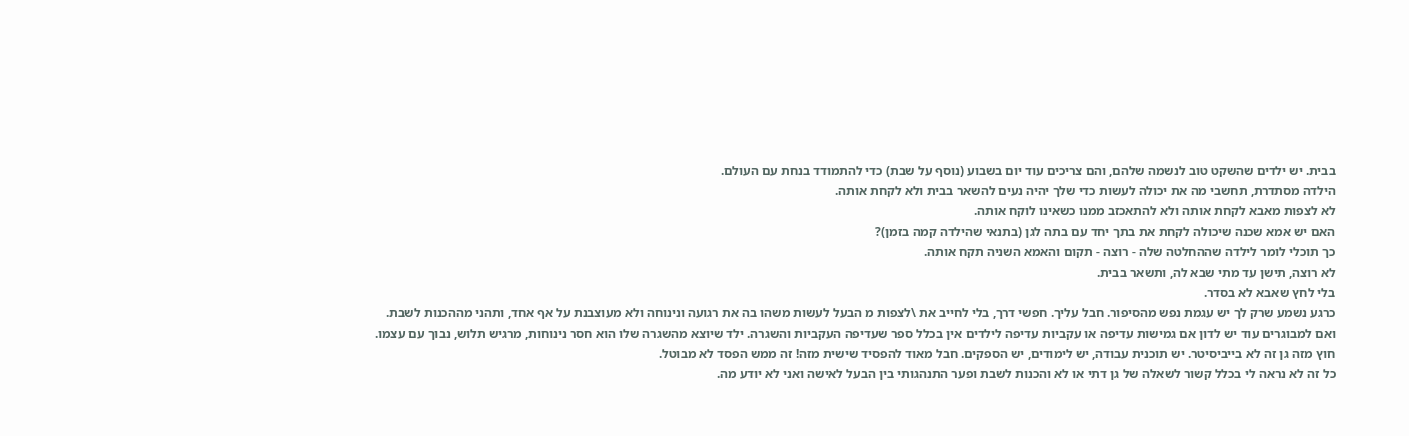בבית. יש ילדים שהשקט טוב לנשמה שלהם, והם צריכים עוד יום בשבוע (נוסף על שבת) כדי להתמודד בנחת עם העולם.
הילדה מסתדרת, תחשבי מה את יכולה לעשות כדי שלך יהיה נעים להשאר בבית ולא לקחת אותה.
לא לצפות מאבא לקחת אותה ולא להתאכזב ממנו כשאינו לוקח אותה.
האם יש אמא שכנה שיכולה לקחת את בתך יחד עם בתה לגן (בתנאי שהילדה קמה בזמן)?
כך תוכלי לומר לילדה שההחלטה שלה - רוצה - תקום והאמא השניה תקח אותה.
לא רוצה, תישן עד מתי שבא לה, ותשאר בבית.
בלי לחץ שאבא לא בסדר.
כרגע נשמע שרק לך יש עגמת נפש מהסיפור. חבל עליך. חפשי דרך, בלי לחייב את \לצפות מ הבעל לעשות משהו בה את רגועה ונינוחה ולא מעוצבנת על אף אחד, ותהני מההכנות לשבת.
ואם למבוגרים עוד יש לדון אם גמישות עדיפה או עקביות עדיפה לילדים אין בכלל ספר שעדיפה העקביות והשגרה. ילד שיוצא מהשגרה שלו הוא חסר נינוחות, מרגיש תלוש, נבוך עם עצמו.
חוץ מזה גן זה לא בייביסיטר. יש תוכנית עבודה, יש לימודים, יש הספקים. חבל מאוד להפסיד שישית מזה! זה ממש הפסד לא מבוטל.
כל זה לא נראה לי בכלל קשור לשאלה של גן דתי או לא והכנות לשבת ופער התנהגותי בין הבעל לאישה ואני לא יודע מה.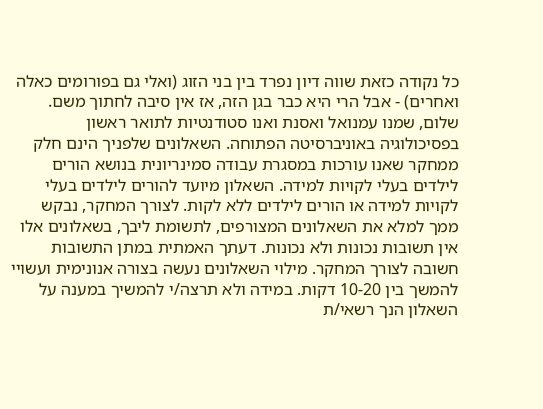כל נקודה כזאת שווה דיון נפרד בין בני הזוג (ואלי גם בפורומים כאלה ואחרים) - אבל הרי היא כבר בגן הזה, אז אין סיבה לחתוך משם.
שלום, שמנו עמנואל ואסנת ואנו סטודנטיות לתואר ראשון בפסיכולוגיה באוניברסיטה הפתוחה. השאלונים שלפניך הינם חלק ממחקר שאנו עורכות במסגרת עבודה סמינריונית בנושא הורים לילדים בעלי לקויות למידה. השאלון מיועד להורים לילדים בעלי לקויות למידה או הורים לילדים ללא לקות. לצורך המחקר, נבקש ממך למלא את השאלונים המצורפים, לתשומת ליבך, בשאלונים אלו אין תשובות נכונות ולא נכונות. דעתך האמתית במתן התשובות חשובה לצורך המחקר. מילוי השאלונים נעשה בצורה אנונימית ועשויי להמשך בין 10-20 דקות. במידה ולא תרצה/י להמשיך במענה על השאלון הנך רשאי/ת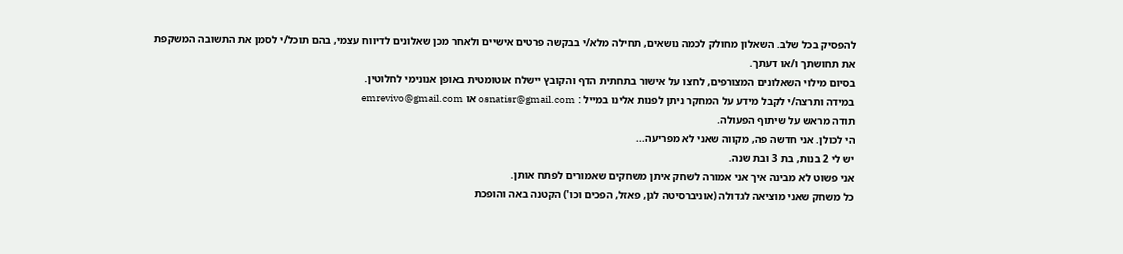להפסיק בכל שלב. השאלון מחולק לכמה נושאים, תחילה מלא/י בבקשה פרטים אישיים ולאחר מכן שאלונים לדיווח עצמי, בהם תוכל/י לסמן את התשובה המשקפת את תחושתך ו/או דעתך.
בסיום מילוי השאלונים המצורפים, לחצו על אישור בתחתית הדף והקובץ יישלח אוטומטית באופן אנונימי לחלוטין.
במידה ותרצה/י לקבל מידע על המחקר ניתן לפנות אלינו במייל : osnatisr@gmail.com או emrevivo@gmail.com
תודה מראש על שיתוף הפעולה.
הי לכולן. אני חדשה פה, מקווה שאני לא מפריעה...
יש לי 2 בנות, בת 3 ובת שנה.
אני פשוט לא מבינה איך אני אמורה לשחק איתן משחקים שאמורים לפתח אותן.
כל משחק שאני מוציאה לגדולה (אוניברסיטה לגן, פאזל, הפכים וכו') הקטנה באה והופכת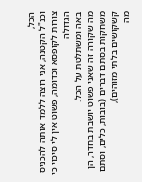הכל,
וכנ"ל הקטנה, אני רוצה ללמד אותה להכניס צורות לקופסא וכדומה, פשוט אין לי סיכוי כי הגדולה
באה ומשתלטת על הכל.
מה שקורה זה שאני פשוט יושבת בחדר, הן משחקות בסתם דברים (בובות, כלים, וסתם קשקושים בלתי מזוהים),
מה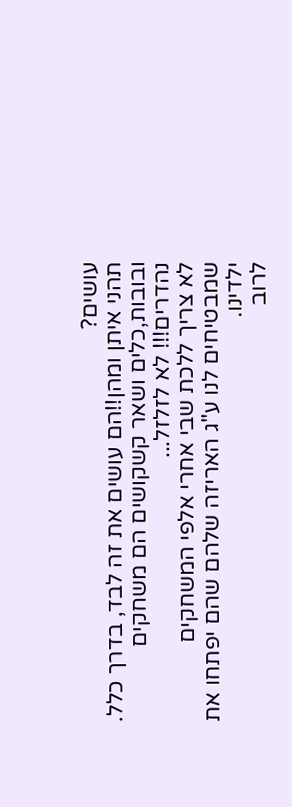עושים?
תהני איתן ומהן!!הם עושים את זה לבד, בדרך כלל.
ובובות,כלים ושאר קשקושים הם משחקים נהדרים!!! לא לזלזל...
לא צריך ללכת שבי אחרי אלפי המשחקים שמבטיחים לנו ע"ג האריזה שלהם שהם יפתחו את ילדינו.
לרוב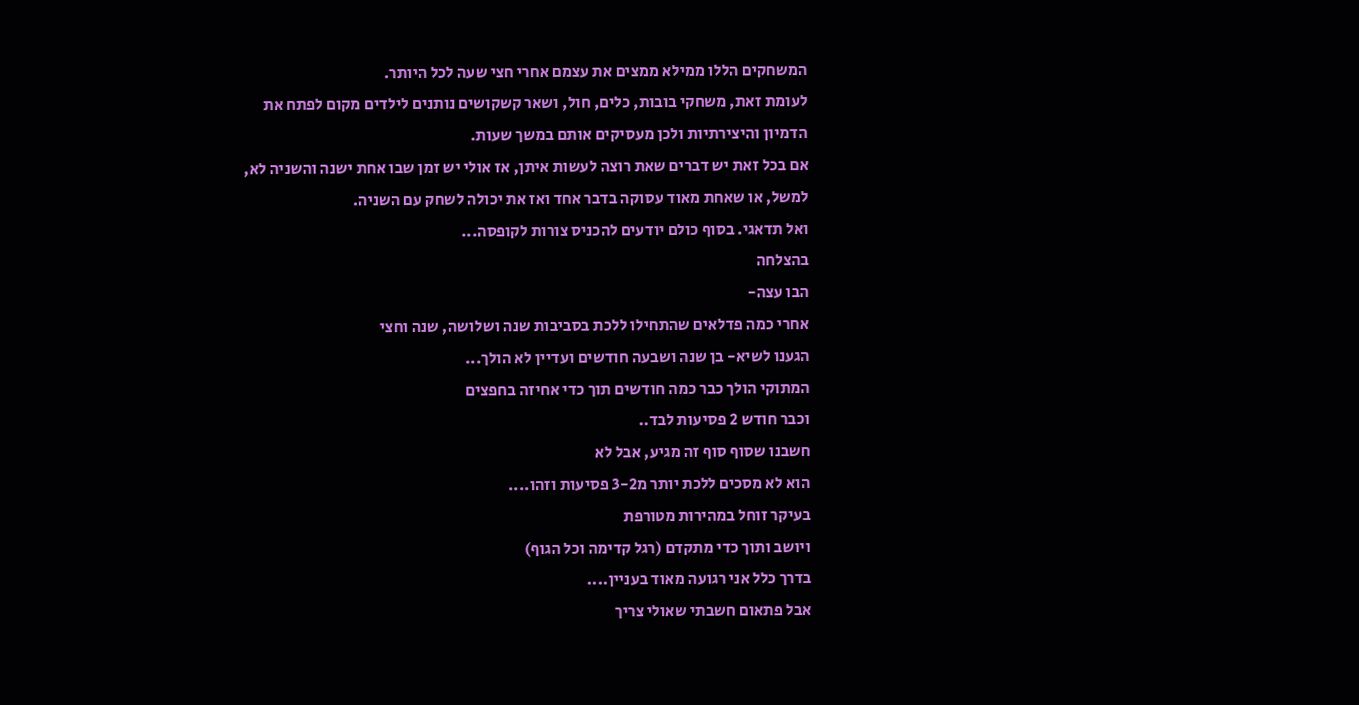המשחקים הללו ממילא ממצים את עצמם אחרי חצי שעה לכל היותר.
לעומת זאת, משחקי בובות, כלים, חול, ושאר קשקושים נותנים לילדים מקום לפתח את הדמיון והיצירתיות ולכן מעסיקים אותם במשך שעות.
אם בכל זאת יש דברים שאת רוצה לעשות איתן, אז אולי יש זמן שבו אחת ישנה והשניה לא, למשל, או שאחת מאוד עסוקה בדבר אחד ואז את יכולה לשחק עם השניה.
ואל תדאגי. בסוף כולם יודעים להכניס צורות לקופסה...
בהצלחה
הבו עצה-
אחרי כמה פדלאים שהתחילו ללכת בסביבות שנה ושלושה, שנה וחצי
הגענו לשיא- בן שנה ושבעה חודשים ועדיין לא הולך...
המתוקי הולך כבר כמה חודשים תוך כדי אחיזה בחפצים
וכבר חודש 2 פסיעות לבד..
חשבנו שסוף סוף זה מגיע, אבל לא
הוא לא מסכים ללכת יותר מ3-2 פסיעות וזהו....
בעיקר זוחל במהירות מטורפת
ויושב ותוך כדי מתקדם (רגל קדימה וכל הגוף)
בדרך כלל אני רגועה מאוד בעניין....
אבל פתאום חשבתי שאולי צריך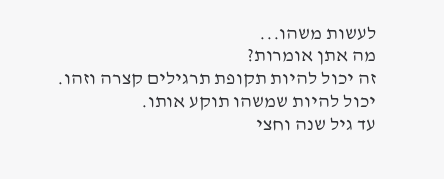לעשות משהו...
מה אתן אומרות?
זה יכול להיות תקופת תרגילים קצרה וזהו. יכול להיות שמשהו תוקע אותו.
עד גיל שנה וחצי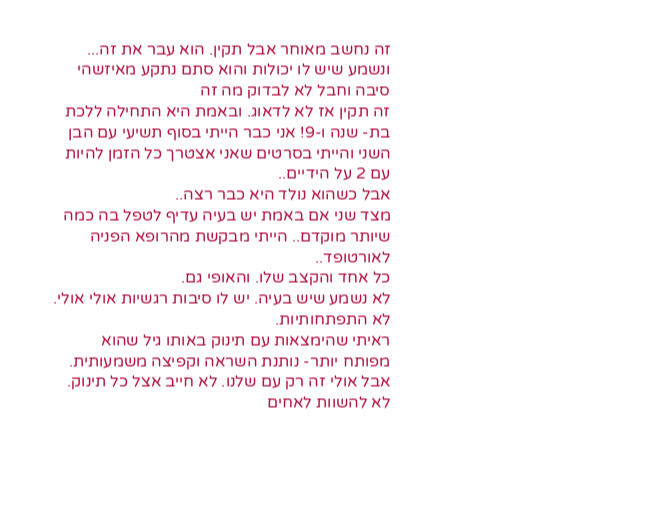זה נחשב מאוחר אבל תקין. הוא עבר את זה... ונשמע שיש לו יכולות והוא סתם נתקע מאיזשהי סיבה וחבל לא לבדוק מה זה
זה תקין אז לא לדאוג. ובאמת היא התחילה ללכת בת- שנה ו-9! אני כבר הייתי בסוף תשיעי עם הבן השני והייתי בסרטים שאני אצטרך כל הזמן להיות עם 2 על הידיים..
אבל כשהוא נולד היא כבר רצה..
מצד שני אם באמת יש בעיה עדיף לטפל בה כמה שיותר מוקדם.. הייתי מבקשת מהרופא הפניה לאורטופד..
כל אחד והקצב שלו. והאופי גם.
לא נשמע שיש בעיה. יש לו סיבות רגשיות אולי אולי. לא התפתחותיות.
ראיתי שהימצאות עם תינוק באותו גיל שהוא מפותח יותר- נותנת השראה וקפיצה משמעותית. אבל אולי זה רק עם שלנו. לא חייב אצל כל תינוק. לא להשוות לאחים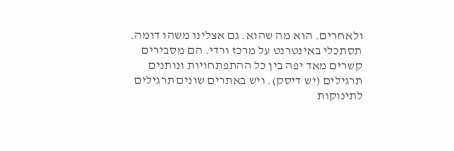ולאחרים. הוא מה שהוא. גם אצלינו משהו דומה.
תסתכלי באינטרנט על מרכז ורדי. הם מסבירים קשרים מאד יפה בין כל ההתפתחויות ונותנים תרגילים (יש דיסק). ויש באתרים שונים תרגילים לתינוקות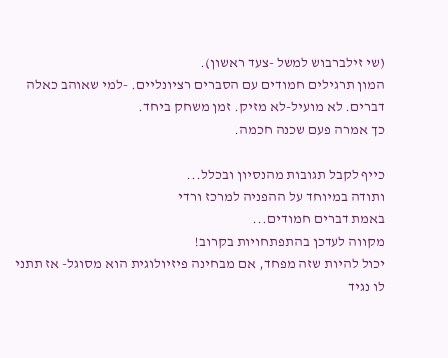(שי זילברבוש למשל -צעד ראשון).
המון תרגילים חמודים עם הסברים רציונליים. -למי שאוהב כאלה דברים. לא מועיל-לא מזיק. זמן משחק ביחד.
כך אמרה פעם שכנה חכמה.

כייף לקבל תגובות מהנסיון ובכלל...
ותודה במיוחד על ההפניה למרכז ורדי
באמת דברים חמודים...
מקווה לעדכן בהתפתחויות בקרוב!
יכול להיות שזה מפחד, אם מבחינה פיזיולוגית הוא מסוגל- אז תתני לו נגיד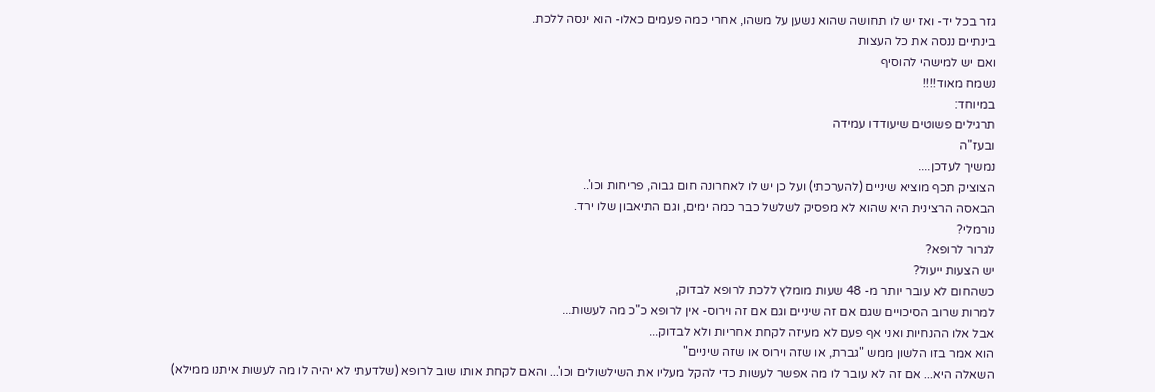גזר בכל יד- ואז יש לו תחושה שהוא נשען על משהו, אחרי כמה פעמים כאלו- הוא ינסה ללכת.
בינתיים ננסה את כל העצות
ואם יש למישהי להוסיף
נשמח מאוד!!!!
במיוחד:
תרגילים פשוטים שיעודדו עמידה
ובעז"ה
נמשיך לעדכן....
הצוציק תכף מוציא שיניים (להערכתי) ועל כן יש לו לאחרונה חום גבוה, פריחות וכו'..
הבאסה הרצינית היא שהוא לא מפסיק לשלשל כבר כמה ימים, וגם התיאבון שלו ירד.
נורמלי?
לגרור לרופא?
יש הצעות ייעול?
כשהחום לא עובר יותר מ- 48 שעות מומלץ ללכת לרופא לבדוק,
למרות שרוב הסיכויים שגם אם זה שיניים וגם אם זה וירוס- אין לרופא כ"כ מה לעשות...
אבל אלו ההנחיות ואני אף פעם לא מעיזה לקחת אחריות ולא לבדוק...
הוא אמר בזו הלשון ממש "גברת, או שזה וירוס או שזה שיניים"
השאלה היא... אם זה לא עובר לו מה אפשר לעשות כדי להקל מעליו את השילשולים וכו'... והאם לקחת אותו שוב לרופא (שלדעתי לא יהיה לו מה לעשות איתנו ממילא)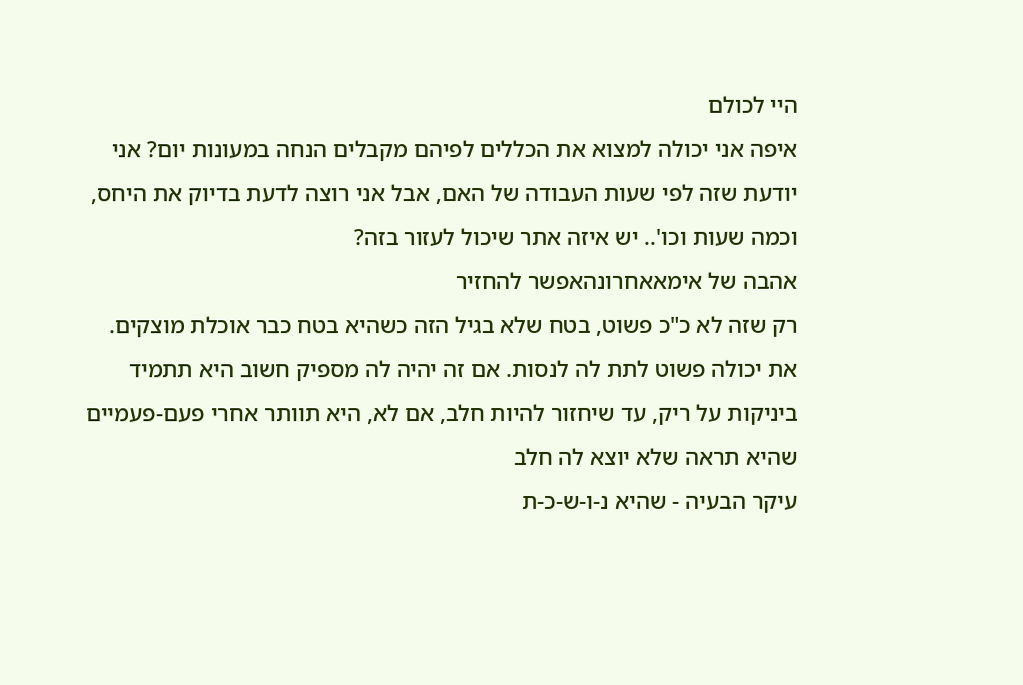היי לכולם
איפה אני יכולה למצוא את הכללים לפיהם מקבלים הנחה במעונות יום? אני יודעת שזה לפי שעות העבודה של האם, אבל אני רוצה לדעת בדיוק את היחס, וכמה שעות וכו'.. יש איזה אתר שיכול לעזור בזה?
אהבה של אימאאחרונהאפשר להחזיר
רק שזה לא כ"כ פשוט, בטח שלא בגיל הזה כשהיא בטח כבר אוכלת מוצקים.
את יכולה פשוט לתת לה לנסות. אם זה יהיה לה מספיק חשוב היא תתמיד ביניקות על ריק, עד שיחזור להיות חלב, אם לא, היא תוותר אחרי פעם-פעמיים שהיא תראה שלא יוצא לה חלב
עיקר הבעיה - שהיא נ-ו-ש-כ-ת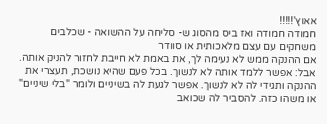אאוץ'!!!!!
חמודה חמודה ואז ביס מהסוג ש- סליחה על ההשואה - שכלבים משחקים עם עצם מלאכותית או סוודר
אם ההנקה ממש לא נעימה לך, את באמת לא חייבת לחזור להניק אותה.
אבל: אפשר ללמד אותה לא לנשוך. בכל פעם שהיא נושכת, תעצרי את ההנקה ותגידי לה לא לנשוך. אפשר לגעת לה בשיניים ולומר "בלי שיניים" או משהו כזה. להסביר לה שכואב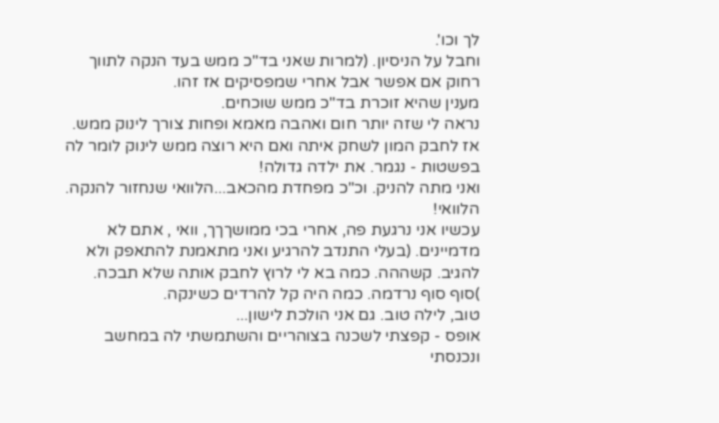לך וכו'.
וחבל על הניסיון. (למרות שאני בד"כ ממש בעד הנקה לתווך רחוק אם אפשר אבל אחרי שמפסיקים אז זהו.
מענין שהיא זוכרת בד"כ ממש שוכחים.
נראה לי שזה יותר חום ואהבה מאמא ופחות צורך לינוק ממש.
אז לחבק המון לשחק איתה ואם היא רוצה ממש לינוק לומר לה בפשטות - נגמר. את ילדה גדולה!
ואני מתה להניק. וכ"כ מפחדת מהכאב...הלוואי שנחזור להנקה. הלוואי!
עכשיו אני נרגעת פה, אחרי בכי ממושךךך, וואי , אתם לא מדמיינים. (בעלי התנדב להרגיע ואני מתאמנת להתאפק ולא להגיב. קשההה. כמה בא לי לרוץ לחבק אותה שלא תבכה. )סוף סוף נרדמה. כמה היה קל להרדים כשינקה.
טוב, לילה טוב. גם אני הולכת לישון...
אופס - קפצתי לשכנה בצוהריים והשתמשתי לה במחשב ונכנסתי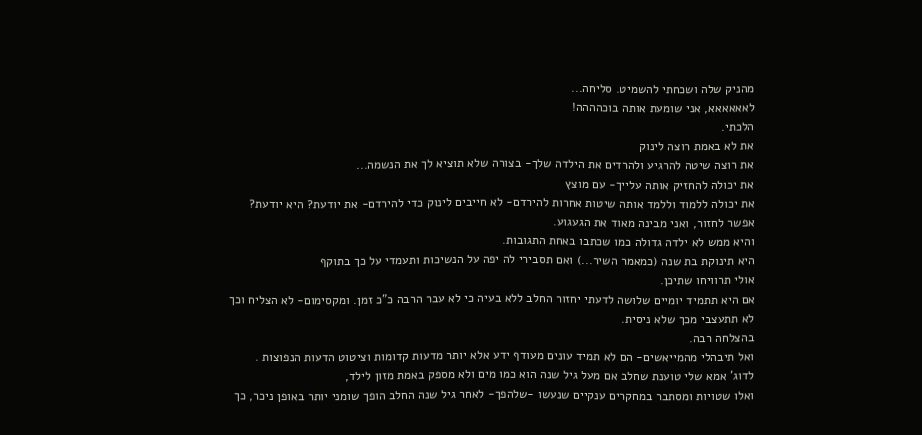מהניק שלה ושכחתי להשמיט. סליחה...
לאאאאאא, אני שומעת אותה בוכהההה!
הלכתי.
את לא באמת רוצה לינוק
את רוצה שיטה להרגיע ולהרדים את הילדה שלך- בצורה שלא תוציא לך את הנשמה...
את יכולה להחזיק אותה עלייך- עם מוצץ
את יכולה ללמוד וללמד אותה שיטות אחרות להירדם- לא חייבים לינוק כדי להירדם- את יודעת? היא יודעת?
אפשר לחזור, ואני מבינה מאוד את הגעגוע.
והיא ממש לא ילדה גדולה כמו שכתבו באחת התגובות.
היא תינוקת בת שנה (כמאמר השיר...) ואם תסבירי לה יפה על הנשיכות ותעמדי על כך בתוקף
אולי תרוויחו שתיכן.
אם היא תתמיד יומיים שלושה לדעתי יחזור החלב ללא בעיה כי לא עבר הרבה כ"כ זמן. ומקסימום- לא הצליח וכך לא תתעצבי מכך שלא ניסית.
בהצלחה רבה.
ואל תיבהלי מהמייאשים- הם לא תמיד עונים מעודף ידע אלא יותר מדעות קדומות וציטוט הדעות הנפוצות .
לדוג' אמא שלי טוענת שחלב אם מעל גיל שנה הוא כמו מים ולא מספק באמת מזון לילד,
ואלו שטויות ומסתבר במחקרים ענקיים שנעשו -שלהפך- לאחר גיל שנה החלב הופך שומני יותר באופן ניכר, כך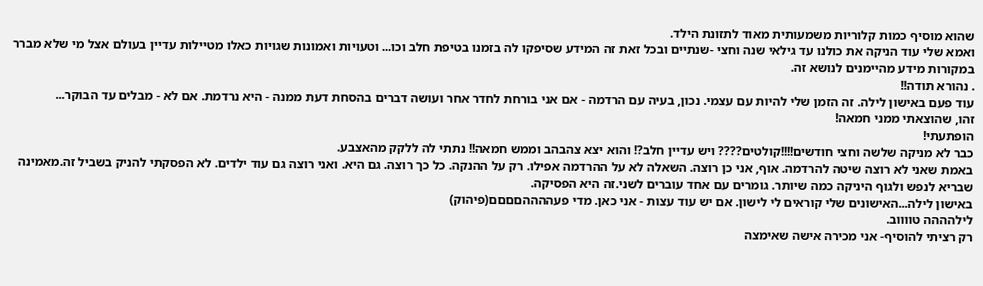שהוא מוסיף כמות קלוריות משמעותית מאוד לתזונת הילד.
ואמא שלי עוד הניקה את כולנו עד גילאי שנה וחצי -שנתיים ובכל זאת זה המידע שסיפקו לה בזמנו בטיפת חלב וכו... וטעויות ואמונות שגויות כאלו מטיילות עדיין בעולם אצל מי שלא מברר במקורות מידע מהיימנים לנושא זה.
. נהורא תודה!!
עוד פעם באישון לילה. זה הזמן שלי להיות עם עצמי. נכון, בעיה עם הרדמה - אם אני בורחת לחדר אחר ועושה דברים בהסחת דעת ממנה - היא נרדמת. אם לא - מבלים עד הבוקר...
זהו, שהוצאתי ממני חמאה!
הופתעתי!
כבר לא מניקה שלשה וחצי חודשים!!!!קולטים???? ויש עדיין חלב?! והוא יצא צהבהב וממש חמאה!! נתתי לה ללקק מהאצבע.
באמת שאני לא רוצה שיטה להרדמה. אוף, אני כן רוצה. השאלה לא על ההרדמה אפילו. רק על ההנקה. כל כך רוצה. גם היא. ואני רוצה גם עוד ילדים. לא הפסקתי להניק בשביל זה.מאמינה שבריא לנפש ולגוף היניקה כמה שיותר. גומרים עם אחד עוברים לשני.זה היא הפסיקה.
באישון לילה...האישונים שלי קוראים לי לישון. אם יש עוד עצות - אני כאן. מדי פעההההםםםם(פיהוק)
לילהההה טווווב.
רק רציתי להוסיף- אני מכירה אישה שאימצה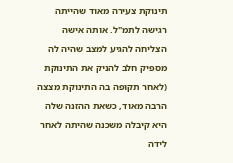תינוקת צעירה מאוד שהייתה רגישה לתמ"ל. אותה אישה הצליחה להגיע למצב שהיה לה מספיק חלב להניק את התינוקת (לאחר תקופה בה התינוקת מצצה הרבה מאוד, כשאת ההזנה שלה היא קיבלה משכנה שהיתה לאחר לידה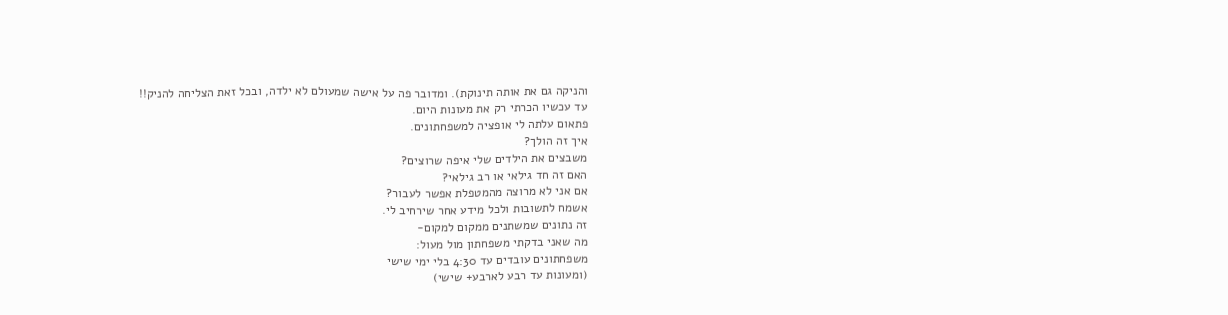והניקה גם את אותה תינוקת). ומדובר פה על אישה שמעולם לא ילדה, ובכל זאת הצליחה להניק!!
עד עכשיו הכרתי רק את מעונות היום.
פתאום עלתה לי אופציה למשפחתונים.
איך זה הולך?
משבצים את הילדים שלי איפה שרוצים?
האם זה חד גילאי או רב גילאי?
אם אני לא מרוצה מהמטפלת אפשר לעבור?
אשמח לתשובות ולכל מידע אחר שירחיב לי.
זה נתונים שמשתנים ממקום למקום-
מה שאני בדקתי משפחתון מול מעול:
משפחתונים עובדים עד 4:30 בלי ימי שישי
(ומעונות עד רבע לארבע+ שישי)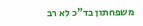משפחתון בד"כ לא רב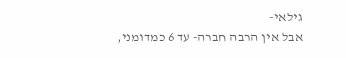גילאי-
אבל אין הרבה חברה- עד 6 כמדומני,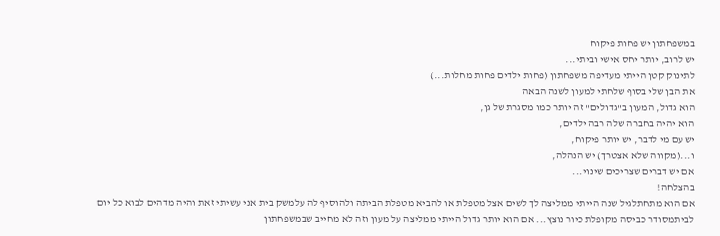במשפחתון יש פחות פיקוח
יש לרוב, יותר יחס אישי וביתי...
לתינוק קטן הייתי מעדיפה משפחתון (פחות ילדים פחות מחלות...)
את הבן שלי בסוף שלחתי למעון לשנה הבאה
הוא גדול, המעון ב"גדולים" זה יותר כמו מסגרת של גן,
הוא יהיה בחברה שלה רבה ילדים,
יש עם מי לדבר, יש יותר פיקוח,
ו...(מקווה שלא אצטרך) יש הנהלה,
אם יש דברים שצריכים שינוי...
בהצלחה!
אם הוא מתחתלגיל שנה הייתי ממליצה לך לשים אצל מטפלת או להביא מטפלת הביתה ולהוסיף לה עלמשק בית אני עשיתי זאת והיה מדהים לבוא כל יום לביתמסודר כביסה מקופלת כיור נוצץ... אם הוא יותר גדול הייתי ממליצה על מעון וזה לא מחייב שבמשפחתון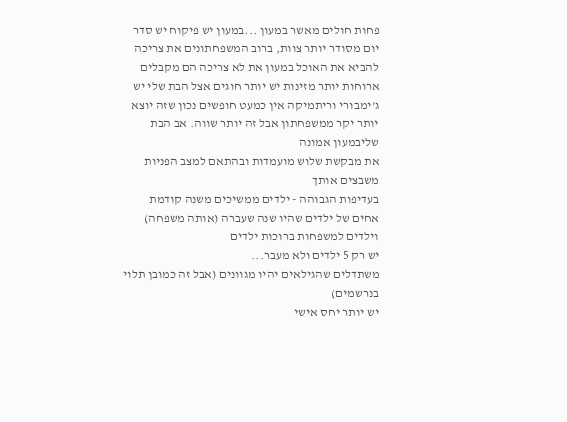פחות חולים מאשר במעון ...במעון יש פיקוח יש סדר יום מסודר יותר צוות, ברוב המשפחתונים את צריכה להביא את האוכל במעון את לא צריכה הם מקבלים ארוחות יותר מזינות יש יותר חוגים אצל הבת שלי יש ג'ימבורי וריתמיקה אין כמעט חופשים נכון שזה יוצא יותר יקר ממשפחתון אבל זה יותר שווה. אב הבת שליבמעון אמונה
את מבקשת שלוש מועמדות ובהתאם למצב הפניות משבצים אותך
בעדיפות הגבוהה - ילדים ממשיכים משנה קודמת
אחים של ילדים שהיו שנה שעברה (אותה משפחה)
וילדים למשפחות ברוכות ילדים
יש רק 5 ילדים ולא מעבר...
משתדלים שהגילאים יהיו מגוונים (אבל זה כמובן תלוי בנרשמים)
יש יותר יחס אישי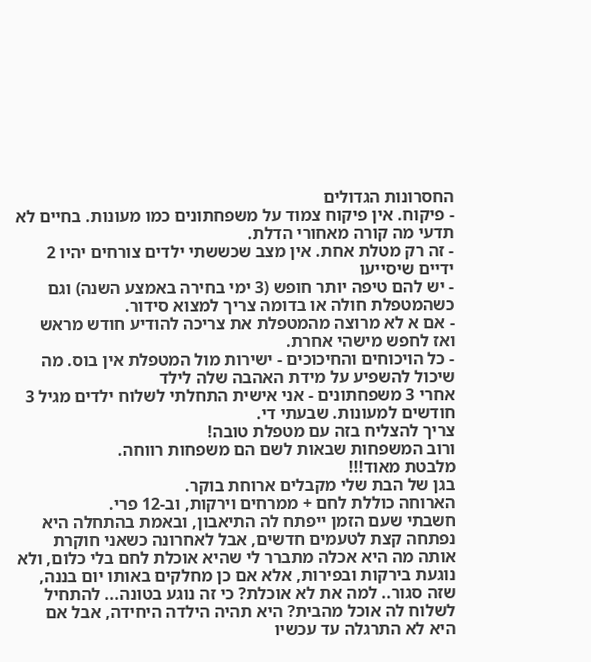החסרונות הגדולים
- פיקוח. אין פיקוח צמוד על משפחתונים כמו מעונות. בחיים לא תדעי מה קורה מאחורי הדלת.
- זה רק מטלת אחת. אין מצב שכששתי ילדים צורחים יהיו 2 ידיים שיסייעו
- יש להם טיפה יותר חופש (3 ימי בחירה באמצע השנה) וגם כשהמטפלת חולה או בדומה צריך למצוא סידור.
- אם א לא מרוצה מהמטפלת את צריכה להודיע חודש מראש ואז לחפש מישהי אחרת.
- כל הויכוחים והחיכוכים - ישירות מול המטפלת אין בוס. מה שיכול להשפיע על מידת האהבה שלה לילד
אחרי 3 משפחתונים - אני אישית התחלתי לשלוח ילדים מגיל 3 חודשים למעונות. שבעתי די.
צריך להצליח בזה עם מטפלת טובה!
ורוב המשפחות שבאות לשם הם משפחות רווחה.
מלבטת מאוד!!!
בגן של הבת שלי מקבלים ארוחת בוקר.
הארוחה כוללת לחם + ממרחים וירקות, וב-12 פרי.
חשבתי שעם הזמן ייפתח לה התיאבון, ובאמת בהתחלה היא נפתחה קצת לטעמים חדשים, אבל לאחרונה כשאני חוקרת אותה מה היא אכלה מתברר לי שהיא אוכלת לחם בלי כלום, ולא נוגעת בירקות ובפירות, אלא אם כן מחלקים באותו יום בננה, שזה סגור.. למה את לא אוכלת? כי זה נוגע בטונה... להתחיל לשלוח לה אוכל מהבית? היא תהיה הילדה היחידה, אבל אם היא לא התרגלה עד עכשיו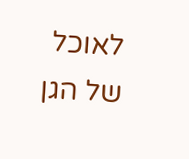לאוכל של הגן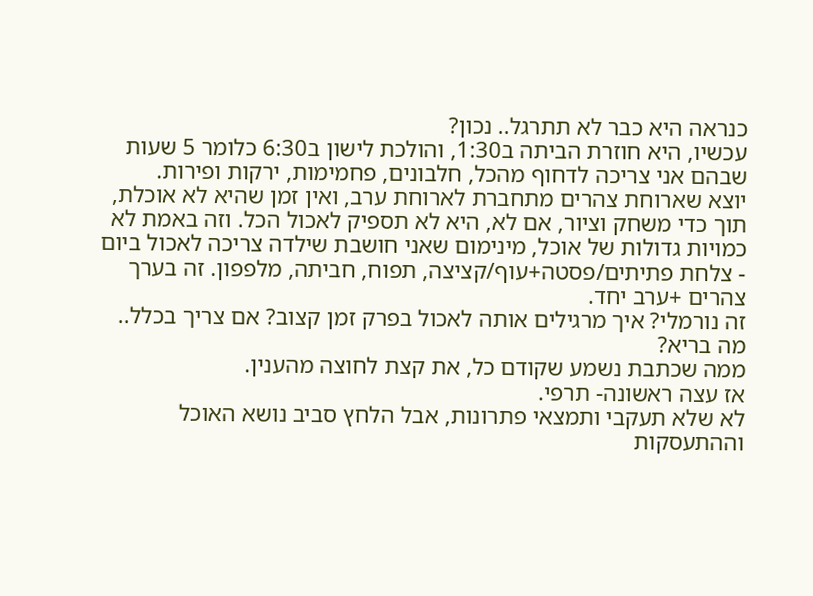כנראה היא כבר לא תתרגל.. נכון?
עכשיו, היא חוזרת הביתה ב1:30, והולכת לישון ב6:30 כלומר 5 שעות שבהם אני צריכה לדחוף מהכל, חלבונים, פחמימות, ירקות ופירות.
יוצא שארוחת צהרים מתחברת לארוחת ערב, ואין זמן שהיא לא אוכלת, תוך כדי משחק וציור, אם לא, היא לא תספיק לאכול הכל. וזה באמת לא כמויות גדולות של אוכל, מינימום שאני חושבת שילדה צריכה לאכול ביום - צלחת פתיתים/פסטה+עוף/קציצה, תפוח, חביתה, מלפפון. זה בערך צהרים +ערב יחד.
זה נורמלי? איך מרגילים אותה לאכול בפרק זמן קצוב? אם צריך בכלל.. מה בריא?
ממה שכתבת נשמע שקודם כל, את קצת לחוצה מהענין.
אז עצה ראשונה- תרפי.
לא שלא תעקבי ותמצאי פתרונות, אבל הלחץ סביב נושא האוכל וההתעסקות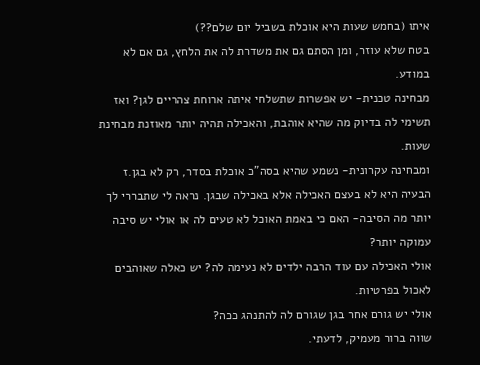איתו (בחמש שעות היא אוכלת בשביל יום שלם??)
בטח שלא עוזר, ומן הסתם גם את משדרת לה את הלחץ, גם אם לא במודע.
מבחינה טכנית- יש אפשרות שתשלחי איתה ארוחת צהריים לגן? ואז תשימי לה בדיוק מה שהיא אוהבת, והאכילה תהיה יותר מאוזנת מבחינת שעות.
ומבחינה עקרונית- נשמע שהיא בסה"כ אוכלת בסדר, רק לא בגן.ז הבעיה היא לא בעצם האכילה אלא באכילה שבגן. נראה לי שתבררי לך יותר מה הסיבה- האם כי באמת האוכל לא טעים לה או אולי יש סיבה עמוקה יותר?
אולי האכילה עם עוד הרבה ילדים לא נעימה לה? יש כאלה שאוהבים לאכול בפרטיות.
אולי יש גורם אחר בגן שגורם לה להתנהג ככה?
שווה ברור מעמיק, לדעתי.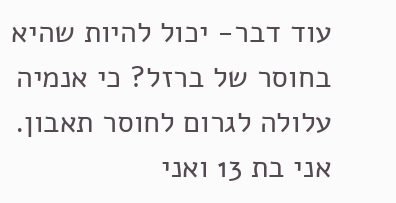עוד דבר- יכול להיות שהיא בחוסר של ברזל? כי אנמיה עלולה לגרום לחוסר תאבון.
אני בת 13 ואני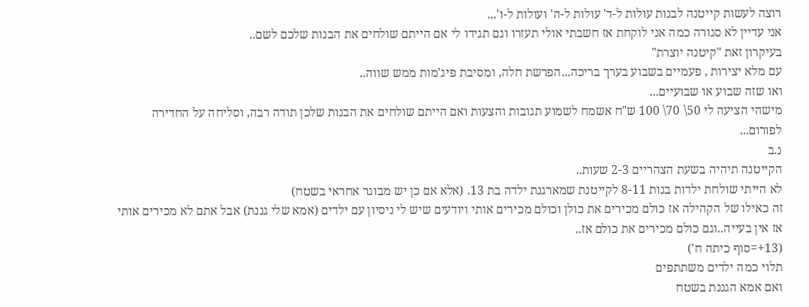רוצה לעשות קייטנה לבנות עולות ל-ד' עולות ל-ה' ועולות ל-ו'...
אני עדיין לא סגורה כמה אני לוקחת אז חשבתי אולי תעזרו וגם תגידו לי אם הייתם שולחים את הבנות שלכם לשם..
בעיקרון זאת "קיטנה יוצרת"
עם מלא יצירות , פעמיים בשבוע בערך בריכה...הפרשת חלה, ומסיבת פיג'מות ממש שווה..
ואו שזה שבוע או שבועיים...
מישהי הציעה לי 50\ 70\ 100 ש"ח אשמח לשמוע תגובות והצעות ואם הייתם שולחים את הבנות שלכן תודה רבה, וסליחה על החדירה לפורום...
נ.ב
הקייטנה תיהיה בשעת הצהריים 2-3 שעות..
לא הייתי שולחת ילדות בנות 8-11 לקייטנת שמארגנת ילדה בת 13. (אלא אם כן יש מבוגר אחראי בשטח)
זה כאילו של הקהילה אז כולם מכירים את כולן וכולם מכירים אותי ויודעים שיש לי ניסיון עם ילדים (אמא שלי גננת) אבל אתם לא מכירים אותי אז אין בעייה..וגם כולם מכירים את כולם אז..
(13+=סוף כיתה ח')
תלוי כמה ילדים משתתפים
ואם אמא הגננת בשטח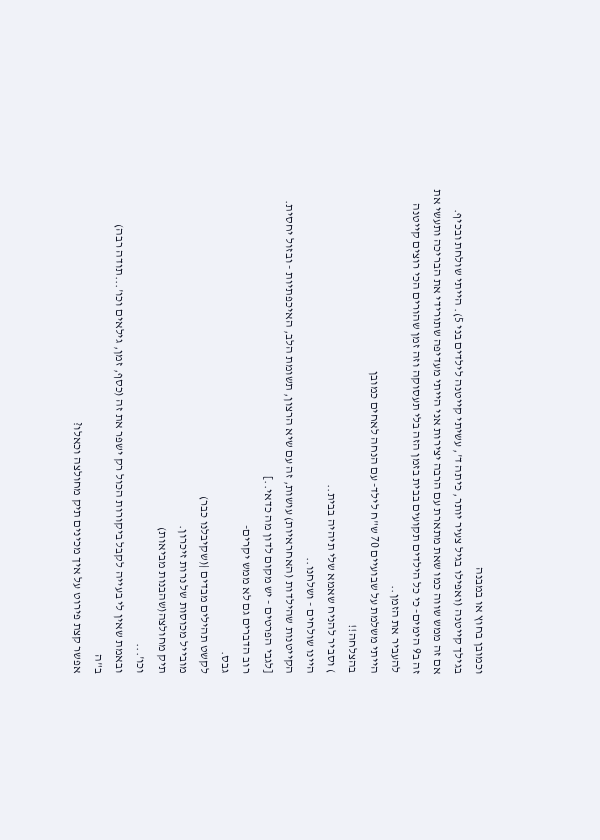וכמובן בחוץ או במבנה
בגילך קייטנה (ואפילו בגיל צעיר יותר, כיתה ד', עשיתי קייטנה לילדים בני 5). הייתי שולחת ובכיף.
אם זה ממש שווה כמו שאת מתארת עם הרבה יצירות אני הייתי מעדיפה שתורידי את הבריכה ותעשי את זה ב9 הימים- כי כל הילדים תקועים בבית בזמן הזה בלי תעסוקה וזה זמן שהורים הכי רוצים קייטנה להעביר את הזמן..
הייתי משלמת על שבועיים 70 ש"ח לילד- עם הנחה לאחים כמובן
בהצלחה!!
) וסביר להניח שאמא שלי תיהיה בבית..
היינו שולחים - ושלחנו..
הקייטנות שהילדות (האחראיות) עושות, זה עם שיא הרצון, תשומת הלב, האיכפתיות - ובזול יחסית.
[לגבי הפרטים - יש מקום לדון מה כדאי..]
רוב הדברים גם לא ממש יקרים-
גבס.
לקשט תהילים מבדים |(שקיבלנו כבר)
מובייל מכוסות של נרות זיכרון.
תיק מחולצה(שהבנות מביאות)
וכו'...
ובאמת שאין לי בעייה לקבל ביקורות הכול רק ישפר את זה (כסף, זמן, גילאים וכו'...תודה רבה)
ב"ה
אפשר קצת פירוט על איך מכינים תיק מחולצה וכאלו?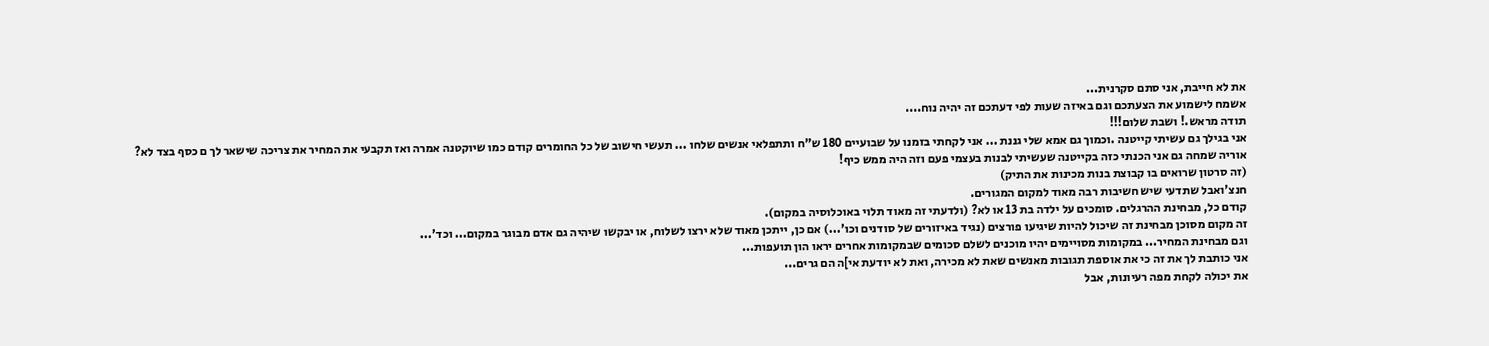את לא חייבת, אני סתם סקרנית...
אשמח לישמוע את הצעתכם וגם באיזה שעות לפי דעתכם זה יהיה נוח....
תודה מראש.! ושבת שלום!!!
אני בגילך גם עשיתי קייטנה .וכמוך גם אמא שלי גננת ... אני לקחתי בזמנו על שבועיים 180 ש"ח ותתפלאי אנשים שלחו ... תעשי חישוב של כל החומרים קודם כמו שיוקטנה אמרה ואז תקבעי את המחיר את צריכה שישאר לך ם כסף בצד לא?
אוריה שמחה גם אני הכנתי כזה בקייטנה שעשיתי לבנות בעצמי פעם וזה היה ממש כיף!
(זה סרטון שרואים בו קבוצת בנות מכינות את התיק)
חנצ'ואבל שתדעי שיש חשיבות רבה מאוד למקום המגורים.
קודם כל, מבחינת ההרגלים. סומכים על ילדה בת 13 או לא? (ולדעתי זה מאוד תלוי באוכלוסיה במקום).
זה מקום מסוכן מבחינת זה שיכול להיות שיגיעו פורצים (נגיד באיזורים של סודנים וכו'...) אם כן, ייתכן מאוד שלא ירצו לשלוח, או יבקשו שיהיה גם אדם מבוגר במקום... וכד'...
וגם מבחינת המחיר... במקומות מסויימים יהיו מוכנים לשלם סכומים שבמקומות אחרים יראו הון תועפות...
אני כותבת לך את זה כי את אוספת תגובות מאנשים שאת לא מכירה, ואת לא יודעת אי]ה הם גרים...
את יכולה לקחת מפה רעיונות, אבל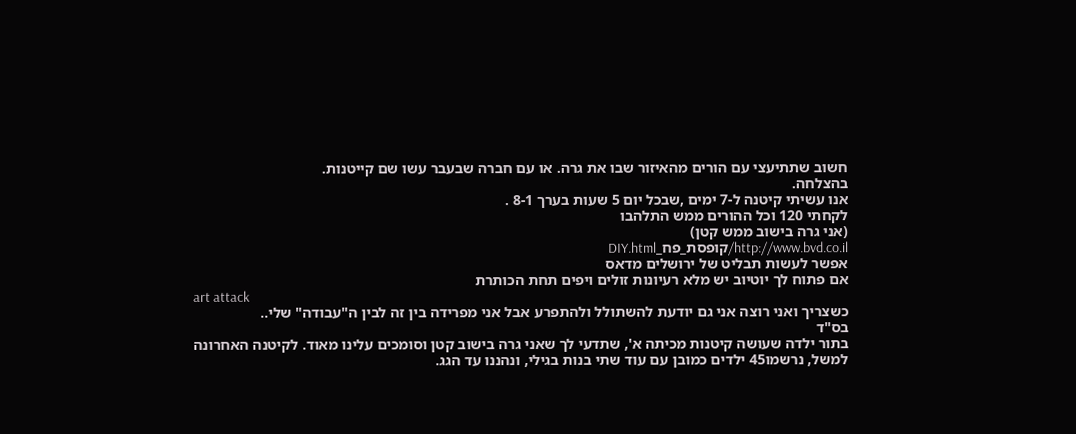חשוב שתתיעצי עם הורים מהאיזור שבו את גרה. או עם חברה שבעבר עשו שם קייטנות.
בהצלחה.
אנו עשיתי קיטנה ל-7 ימים ,שבכל יום 5 שעות בערך 8-1 .
לקחתי 120 וכל ההורים ממש התלהבו
(אני גרה בישוב ממש קטן)
http://www.bvd.co.il/קופסת_פח_DIY.html
אפשר לעשות תבליט של ירושלים מדאס
אם פתוח לך יוטיוב יש מלא רעיונות זולים ויפים תחת הכותרת
art attack
כשצריך ואני רוצה אני גם יודעת להשתולל ולהתפרע אבל אני מפרידה בין זה לבין ה"עבודה" שלי..
בס"ד
בתור ילדה שעושה קיטנות מכיתה א', שתדעי לך שאני גרה בישוב קטן וסומכים עלינו מאוד. לקיטנה האחרונה למשל, נרשמו45 ילדים כמובן עם עוד שתי בנות בגילי, ונהננו עד הגג.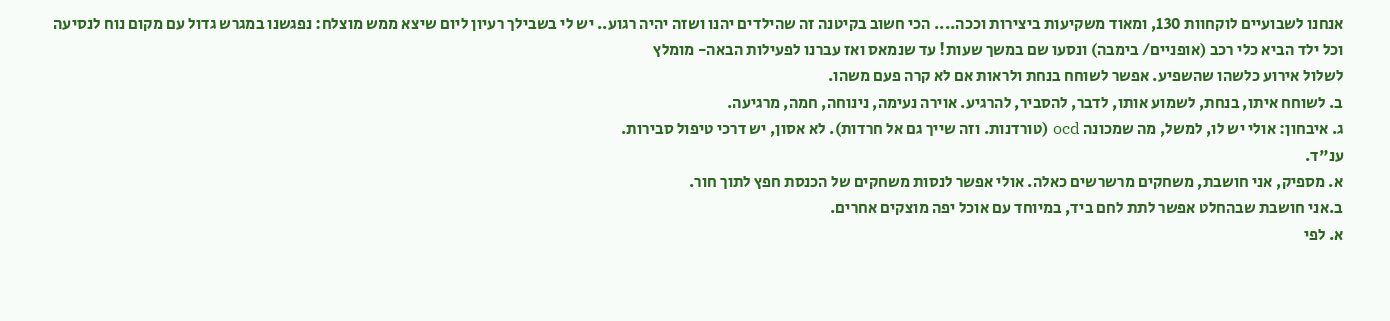אנחנו לשבועיים לוקחוות 130, ומאוד משקיעות ביצירות וככה.... הכי חשוב בקיטנה זה שהילדים יהנו ושזה יהיה רגוע.. יש לי בשבילך רעיון ליום שיצא ממש מוצלח: נפגשנו במגרש גדול עם מקום נוח לנסיעה וכל ילד הביא כלי רכב (אופניים/ בימבה) ונסעו שם במשך שעות! עד שנמאס ואז עברנו לפעילות הבאה- מומלץ
לשלול אירוע כלשהו שהשפיע. אפשר לשוחח בנחת ולראות אם לא קרה פעם משהו.
ב. לשוחח איתו, בנחת, לשמוע אותו, לדבר, להסביר, להרגיע. אוירה נעימה, נינוחה, חמה, מרגיעה.
ג. איבחון: אולי יש לו, למשל, מה שמכונה ocd (טורדנות. וזה שייך גם אל חרדות). לא אסון, יש דרכי טיפול סבירות.
ענ"ד.
א. מספיק, אני חושבת, משחקים מרשרשים כאלה. אולי אפשר לנסות משחקים של הכנסת חפץ לתוך חור.
ב.אני חושבת שבהחלט אפשר לתת לחם ביד, במיוחד עם אוכל יפה מוצקים אחרים.
א. לפי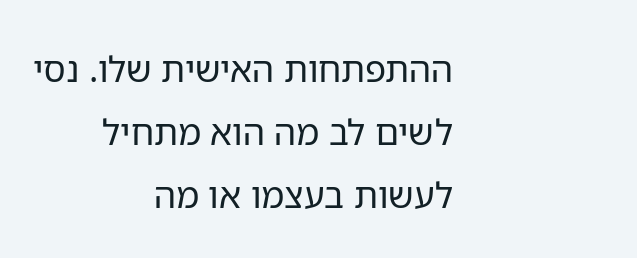ההתפתחות האישית שלו. נסי לשים לב מה הוא מתחיל לעשות בעצמו או מה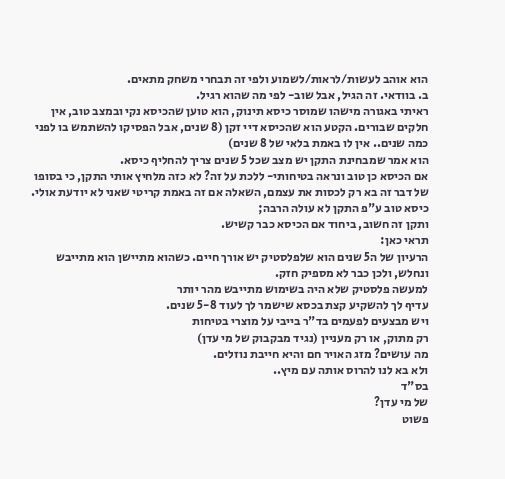הוא אוהב לעשות/לראות/לשמוע ולפי זה תבחרי משחק מתאים.
ב. בוודאי. זה הגיל, אבל שוב- לפי מה שהוא רגיל.
ראיתי באגורה מישהו שמוסר כיסא תינוק, הוא טוען שהכיסא נקי ובמצב טוב, אין חלקים שבורים. הקטע הוא שהכיסא דיי זקן (8 שנים, אבל הפסיקו להשתמש בו לפני כמה שנים.. אין לו באמת בלאי של 8 שנים)
הוא אמר שמבחינת התקן יש מצב שכל 5 שנים צריך להחליף כיסא.
אם הכיסא כן טוב ונראה בטיחותי- ללכת על זה? לא כזה מלחיץ אותי התקן, כי בסופו של דבר זה בא רק לכסות את עצמם, השאלה אם זה באמת קריטי שאני לא יודעת אולי.
כיסא טוב ע"פ התקן לא עולה הרבה;
ותקן זה חשוב, ביחוד אם הכיסא כבר קשיש.
תראי כאן:
הרעיון של ה5 שנים הוא שלפלסטיק יש אורך חיים. כשהוא מתיישן הוא מתייבש ונחלש, ולכן כבר לא מספיק חזק.
למעשה פלסטיק שלא היה בשימוש מתייבש מהר יותר
עדיף לך להשקיע קצת בכסא שישמר לך לעוד 5-8 שנים.
ויש מבצעים לפעמים בד"ר בייבי על מוצרי בטיחות
רק מתוק, או רק מעניין (נגיד מבקבוק של מי עדן)
מה עושים? מזג האויר חם והיא חייבת נוזלים.
ולא בא לנו להרוס אותה עם מיץ..
בס"ד
של מי עדן?
פשוט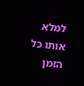למלא אותו כל הזמן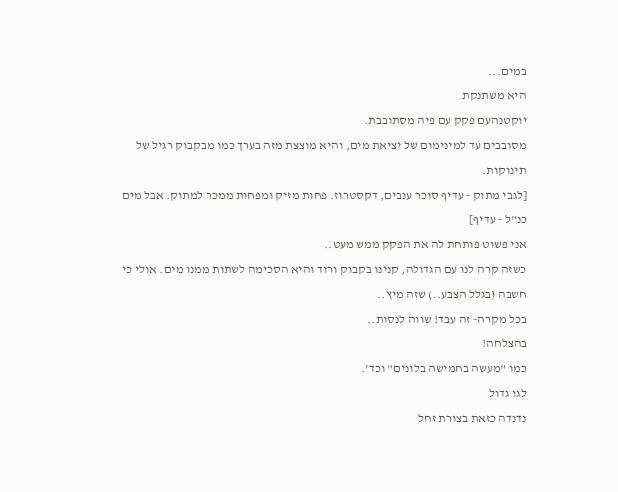במים...
היא משתנקת
יוקטנהעם פקק עם פיה מסתובבת.
מסובבים עד למינימום של יציאת מים, והיא מוצצת מזה בערך כמו מבקבוק רגיל של תינוקות.
[לגבי מתוק - עדיף סוכר ענבים, דקסטרוז. פחות מזיק ומפחות ממכר למתוק. אבל מים כנ"ל - עדיף]
אני פשוט פותחת לה את הפקק ממש מעט..
כשזה קרה לנו עם הגדולה, קנינו בקבוק ורוד והיא הסכימה לשתות ממנו מים. אולי כי חשבה (בגלל הצבע..) שזה מיץ..
בכל מקרה- זה עבד! שווה לנסות..
בהצלחה!
כמו "מעשה בחמישה בלונים" וכד'.
לגו גדול
נדנדה כזאת בצורת זחל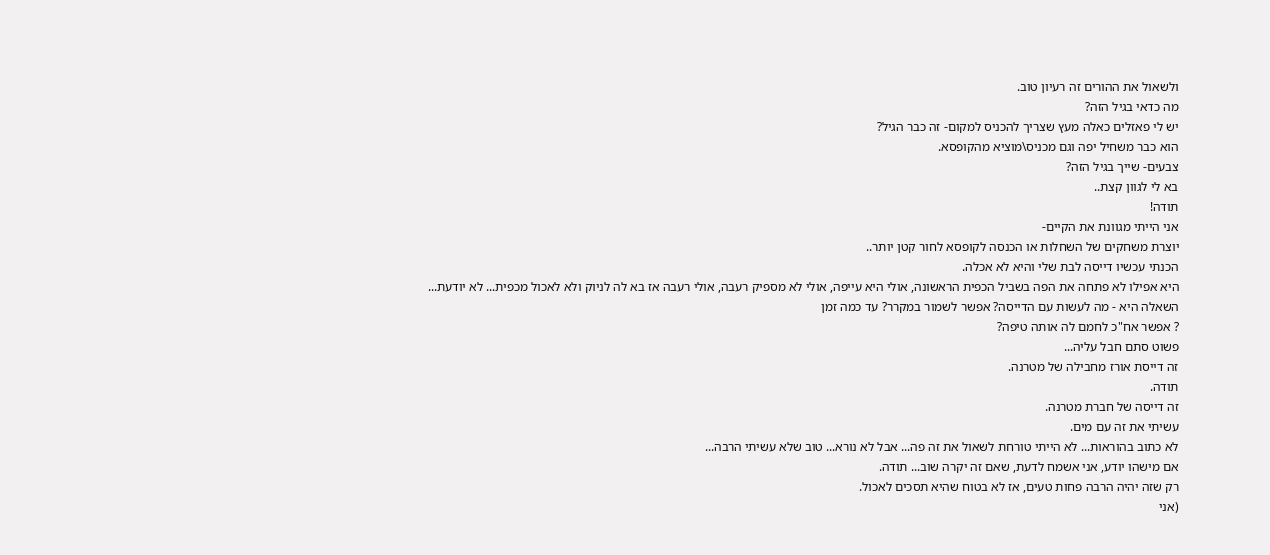ולשאול את ההורים זה רעיון טוב.
מה כדאי בגיל הזה?
יש לי פאזלים כאלה מעץ שצריך להכניס למקום- זה כבר הגיל?
הוא כבר משחיל יפה וגם מכניס\מוציא מהקופסא.
צבעים- שייך בגיל הזה?
בא לי לגוון קצת..
תודה!
אני הייתי מגוונת את הקיים-
יוצרת משחקים של השחלות או הכנסה לקופסא לחור קטן יותר..
הכנתי עכשיו דייסה לבת שלי והיא לא אכלה.
היא אפילו לא פתחה את הפה בשביל הכפית הראשונה, אולי היא עייפה, אולי לא מספיק רעבה, אולי רעבה אז בא לה לניוק ולא לאכול מכפית... לא יודעת...
השאלה היא - מה לעשות עם הדייסה? אפשר לשמור במקרר? עד כמה זמן
? אפשר אח"כ לחמם לה אותה טיפה?
פשוט סתם חבל עליה...
זה דייסת אורז מחבילה של מטרנה.
תודה.
זה דייסה של חברת מטרנה.
עשיתי את זה עם מים.
לא כתוב בהוראות... לא הייתי טורחת לשאול את זה פה... אבל לא נורא... טוב שלא עשיתי הרבה...
אם מישהו יודע, אני אשמח לדעת, שאם זה יקרה שוב... תודה.
רק שזה יהיה הרבה פחות טעים, אז לא בטוח שהיא תסכים לאכול.
(אני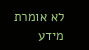לא אומרת מידע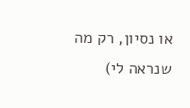או נסיון, רק מה שנראה לי)